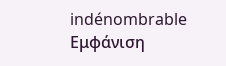indénombrable
Εμφάνιση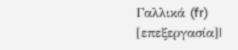Γαλλικά (fr)
[επεξεργασία]|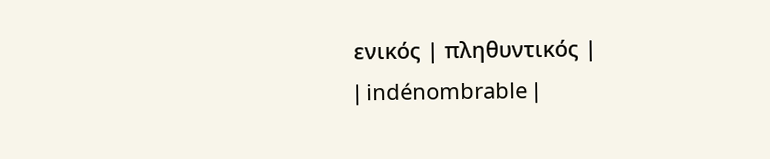ενικός | πληθυντικός |
| indénombrable |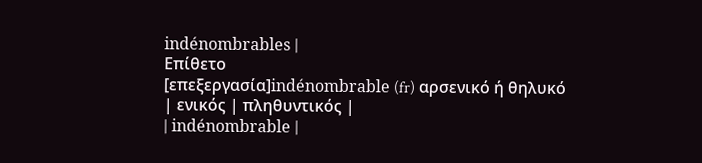indénombrables |
Επίθετο
[επεξεργασία]indénombrable (fr) αρσενικό ή θηλυκό
| ενικός | πληθυντικός |
| indénombrable |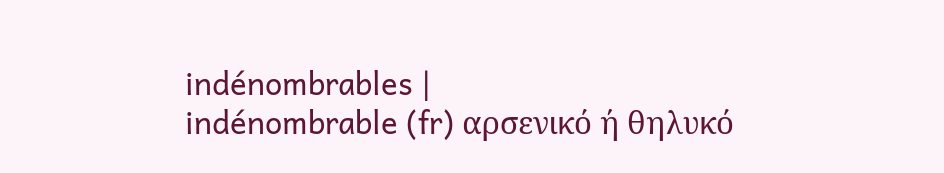indénombrables |
indénombrable (fr) αρσενικό ή θηλυκό